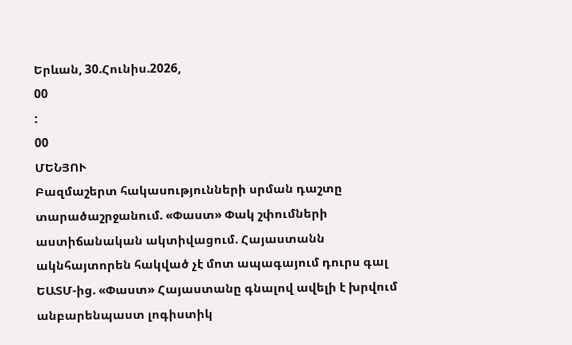Երևան, 30.Հունիս.2026,
00
:
00
ՄԵՆՅՈՒ
Բազմաշերտ հակասությունների սրման դաշտը տարածաշրջանում. «Փաստ» Փակ շփումների աստիճանական ակտիվացում. Հայաստանն ակնհայտորեն հակված չէ մոտ ապագայում դուրս գալ ԵԱՏՄ-ից. «Փաստ» Հայաստանը գնալով ավելի է խրվում անբարենպաստ լոգիստիկ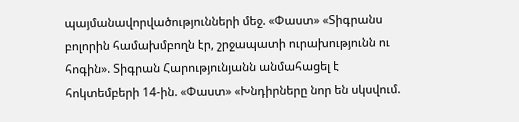պայմանավորվածությունների մեջ. «Փաստ» «Տիգրանս բոլորին համախմբողն էր, շրջապատի ուրախությունն ու հոգին». Տիգրան Հարությունյանն անմահացել է հոկտեմբերի 14-ին. «Փաստ» «Խնդիրները նոր են սկսվում.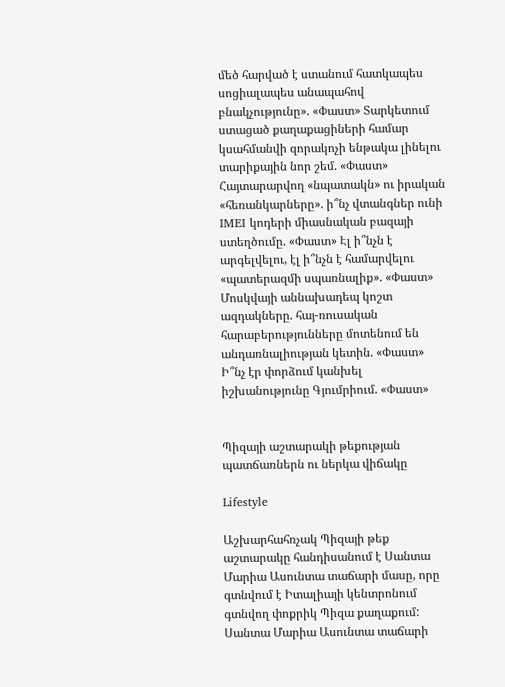մեծ հարված է ստանում հատկապես սոցիալապես անապահով բնակչությունը». «Փաստ» Տարկետում ստացած քաղաքացիների համար կսահմանվի զորակոչի ենթակա լինելու տարիքային նոր շեմ. «Փաստ» Հայտարարվող «նպատակն» ու իրական «հեռանկարները». ի՞նչ վտանգներ ունի IMEI կոդերի միասնական բազայի ստեղծումը. «Փաստ» Էլ ի՞նչն է արգելվելու, էլ ի՞նչն է համարվելու «պատերազմի սպառնալիք». «Փաստ» Մոսկվայի աննախադեպ կոշտ ազդակները. հայ-ռուսական հարաբերությունները մոտենում են անդառնալիության կետին. «Փաստ» Ի՞նչ էր փորձում կանխել իշխանությունը Գյումրիում. «Փաստ»


Պիզայի աշտարակի թեքության պատճառներն ու ներկա վիճակը

Lifestyle

Աշխարհահռչակ Պիզայի թեք աշտարակը հանդիսանում է Սանտա Մարիա Ասունտա տաճարի մասը, որը գտնվում է Իտալիայի կենտրոնում գտնվող փոքրիկ Պիզա քաղաքում: Սանտա Մարիա Ասունտա տաճարի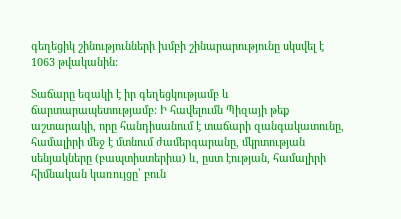գեղեցիկ շինությունների խմբի շինարարությունը սկսվել է 1063 թվականին:

Տաճարը եզակի է իր գեղեցկությամբ և ճարտարապետությամբ: Ի հավելումն Պիզայի թեք աշտարակի, որը հանդիսանում է տաճարի զանգակատունը, համալիրի մեջ է մտնում ժամերգարանը, մկրտության սենյակները (բապտիստերիա) և, ըստ էության, համալիրի հիմնական կառույցը՝ բուն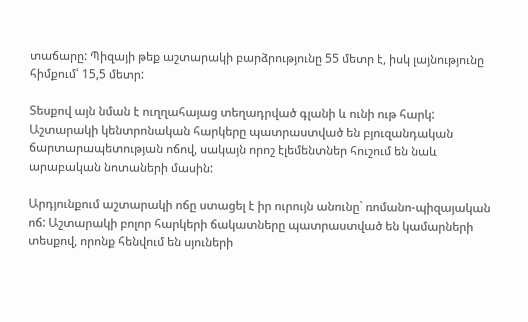տաճարը: Պիզայի թեք աշտարակի բարձրությունը 55 մետր է, իսկ լայնությունը հիմքում՝ 15,5 մետր:

Տեսքով այն նման է ուղղահայաց տեղադրված գլանի և ունի ութ հարկ: Աշտարակի կենտրոնական հարկերը պատրաստված են բյուզանդական ճարտարապետության ոճով, սակայն որոշ էլեմենտներ հուշում են նաև արաբական նոտաների մասին:

Արդյունքում աշտարակի ոճը ստացել է իր ուրույն անունը` ռոմանո-պիզայական ոճ: Աշտարակի բոլոր հարկերի ճակատները պատրաստված են կամարների տեսքով, որոնք հենվում են սյուների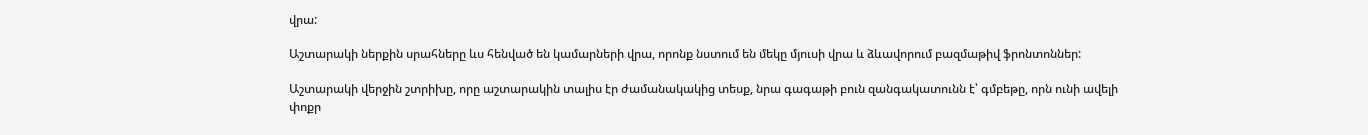վրա:

Աշտարակի ներքին սրահները ևս հենված են կամարների վրա, որոնք նստում են մեկը մյուսի վրա և ձևավորում բազմաթիվ ֆրոնտոններ:

Աշտարակի վերջին շտրիխը, որը աշտարակին տալիս էր ժամանակակից տեսք, նրա գագաթի բուն զանգակատունն է՝ գմբեթը, որն ունի ավելի փոքր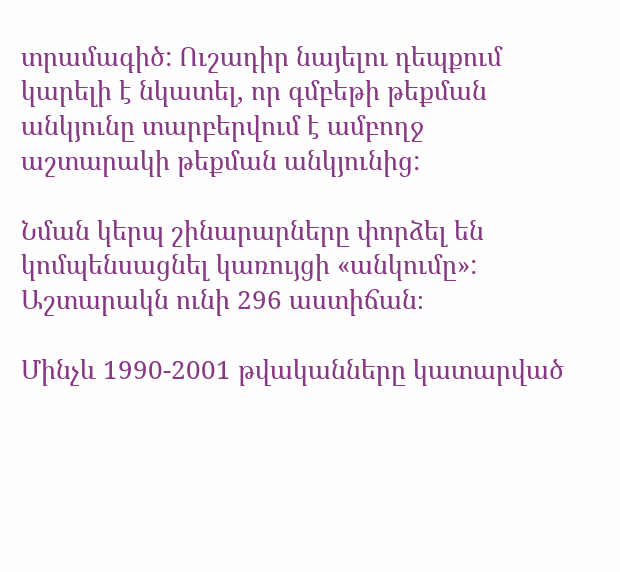տրամագիծ: Ուշադիր նայելու դեպքում կարելի է նկատել, որ գմբեթի թեքման անկյունը տարբերվում է ամբողջ աշտարակի թեքման անկյունից:

Նման կերպ շինարարները փորձել են կոմպենսացնել կառույցի «անկումը»: Աշտարակն ունի 296 աստիճան։

Մինչև 1990-2001 թվականները կատարված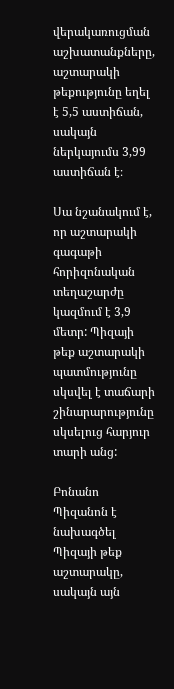վերակառուցման աշխատանքները, աշտարակի թեքությունը եղել է 5,5 աստիճան, սակայն ներկայումս 3,99 աստիճան է։

Սա նշանակում է, որ աշտարակի գագաթի հորիզոնական տեղաշարժը կազմում է 3,9 մետր: Պիզայի թեք աշտարակի պատմությունը սկսվել է տաճարի շինարարությունը սկսելուց հարյուր տարի անց:

Բոնանո Պիզանոն է նախագծել Պիզայի թեք աշտարակը, սակայն այն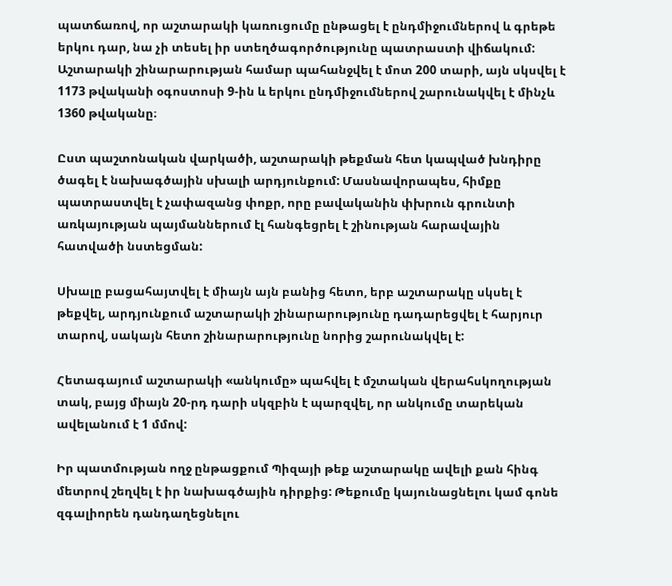պատճառով, որ աշտարակի կառուցումը ընթացել է ընդմիջումներով և գրեթե երկու դար, նա չի տեսել իր ստեղծագործությունը պատրաստի վիճակում: Աշտարակի շինարարության համար պահանջվել է մոտ 200 տարի, այն սկսվել է 1173 թվականի օգոստոսի 9-ին և երկու ընդմիջումներով շարունակվել է մինչև 1360 թվականը։

Ըստ պաշտոնական վարկածի, աշտարակի թեքման հետ կապված խնդիրը ծագել է նախագծային սխալի արդյունքում: Մասնավորապես, հիմքը պատրաստվել է չափազանց փոքր, որը բավականին փխրուն գրունտի առկայության պայմաններում էլ հանգեցրել է շինության հարավային հատվածի նստեցման:

Սխալը բացահայտվել է միայն այն բանից հետո, երբ աշտարակը սկսել է թեքվել, արդյունքում աշտարակի շինարարությունը դադարեցվել է հարյուր տարով, սակայն հետո շինարարությունը նորից շարունակվել է:

Հետագայում աշտարակի «անկումը» պահվել է մշտական վերահսկողության տակ, բայց միայն 20-րդ դարի սկզբին է պարզվել, որ անկումը տարեկան ավելանում է 1 մմով:

Իր պատմության ողջ ընթացքում Պիզայի թեք աշտարակը ավելի քան հինգ մետրով շեղվել է իր նախագծային դիրքից: Թեքումը կայունացնելու կամ գոնե զգալիորեն դանդաղեցնելու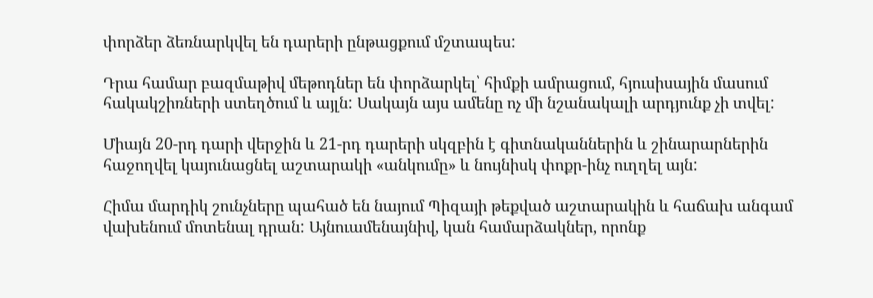փորձեր ձեռնարկվել են դարերի ընթացքում մշտապես:

Դրա համար բազմաթիվ մեթոդներ են փորձարկել՝ հիմքի ամրացում, հյուսիսային մասում հակակշիռների ստեղծում և այլն: Սակայն այս ամենը ոչ մի նշանակալի արդյունք չի տվել:

Միայն 20-րդ դարի վերջին և 21-րդ դարերի սկզբին է գիտնականներին և շինարարներին հաջողվել կայունացնել աշտարակի «անկումը» և նույնիսկ փոքր-ինչ ուղղել այն:

Հիմա մարդիկ շունչները պահած են նայում Պիզայի թեքված աշտարակին և հաճախ անգամ վախենում մոտենալ դրան: Այնուամենայնիվ, կան համարձակներ, որոնք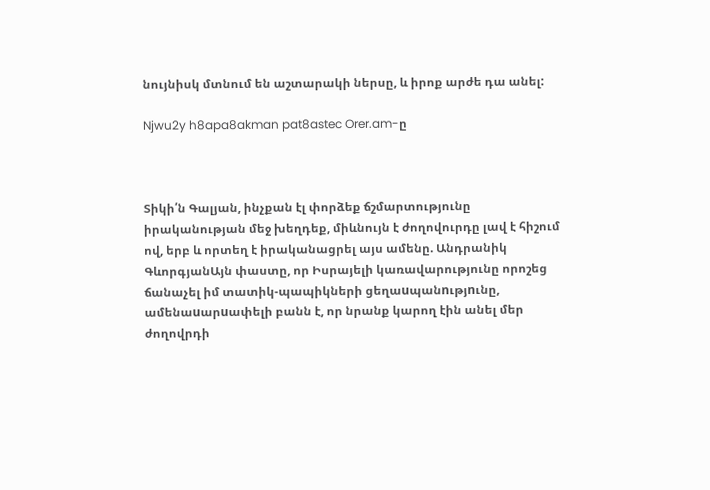նույնիսկ մտնում են աշտարակի ներսը, և իրոք արժե դա անել:

Njwu2y h8apa8akman pat8astec Orer.am-ը



Տիկի՛ն Գալյան, ինչքան էլ փորձեք ճշմարտությունը իրականության մեջ խեղդեք, միևնույն է ժողովուրդը լավ է հիշում ով, երբ և որտեղ է իրականացրել այս ամենը. Անդրանիկ ԳևորգյանԱյն փաստը, որ Իսրայելի կառավարությունը որոշեց ճանաչել իմ տատիկ-պապիկների ցեղաuպանnւթյnւնը, ամենաuարuափելի բանն է, որ նրանք կարող էին անել մեր ժողովրդի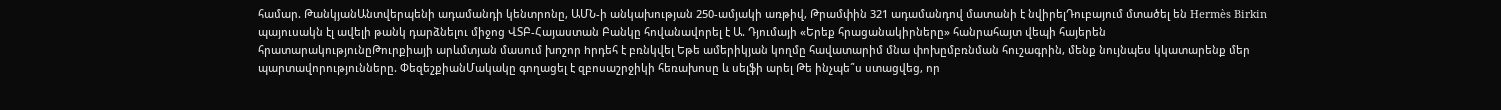համար. ԹանկյանԱնտվերպենի ադամանդի կենտրոնը, ԱՄՆ-ի անկախության 250-ամյակի առթիվ, Թրամփին 321 ադամանդով մատանի է նվիրելԴուբայում մտածել են Hermès Birkin պայուսակն էլ ավելի թանկ դարձնելու միջոց ՎՏԲ-Հայաստան Բանկը հովանավորել է Ա. Դյումայի «Երեք հրացանակիրները» հանրահայտ վեպի հայերեն հրատարակությունըԹուրքիայի արևմտյան մասում խnշոր hրդեհ է բռնկվել Եթե ամերիկյան կողմը հավատարիմ մնա փոխըմբռնման հուշագրին, մենք նույնպես կկատարենք մեր պարտավորությունները. ՓեզեշքիանՄակակը գողացել է զբոսաշրջիկի հեռախոսը և սելֆի արել Թե ինչպե՞ս ստացվեց, որ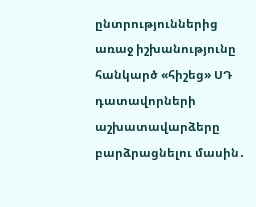ընտրություններից առաջ իշխանությունը հանկարծ «հիշեց» ՍԴ դատավորների աշխատավարձերը բարձրացնելու մասին․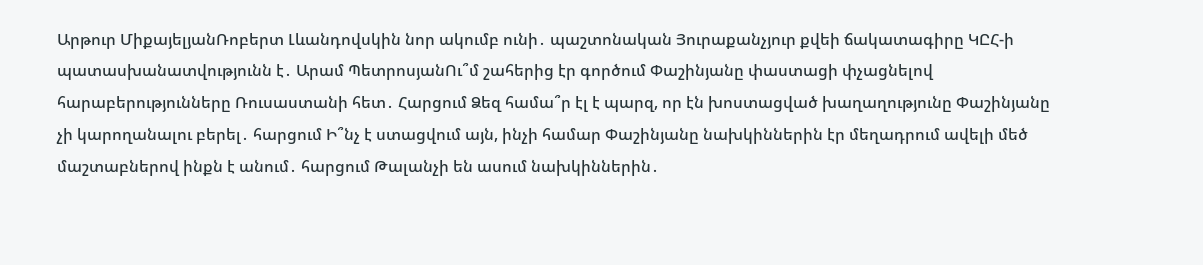Արթուր ՄիքայելյանՌոբերտ Լևանդովսկին նոր ակումբ ունի․ պաշտոնական Յուրաքանչյուր քվեի ճակատագիրը ԿԸՀ-ի պատասխանատվությունն է․ Արամ ՊետրոսյանՈւ՞մ շահերից էր գործում Փաշինյանը փաստացի փչացնելով հարաբերությունները Ռուսաստանի հետ․ Հարցում Ձեզ համա՞ր էլ է պարզ, որ էն խոստացված խաղաղությունը Փաշինյանը չի կարողանալու բերել․ հարցում Ի՞նչ է ստացվում այն, ինչի համար Փաշինյանը նախկիններին էր մեղադրում ավելի մեծ մաշտաբներով ինքն է անում․ հարցում Թալանչի են ասում նախկիններին․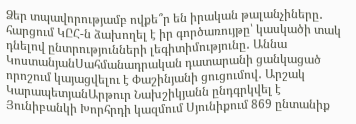Ձեր տպավորությամբ ովքե՞ր են իրական թալանչիները․ հարցում ԿԸՀ-ն ձախողել է իր գործառույթը՝ կասկածի տակ դնելով ընտրությունների լեգիտիմությունը․ Աննա ԿոստանյանՍահմանադրական դատարանի ցանկացած որոշում կայացվելու է Փաշինյանի ցուցումով․ Արշակ ԿարապետյանԱրթուր Նախշիկյանն ընդգրկվել է Յունիբանկի Խորհրդի կազմում Սյունիքում 869 ընտանիք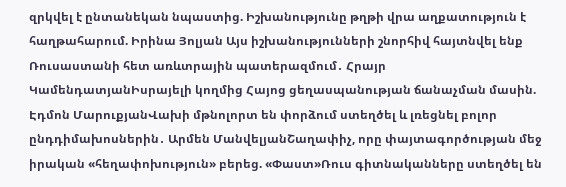զրկվել է ընտանեկան նպաստից. Իշխանությունը թղթի վրա աղքատություն է հաղթահարում. Իրինա Յոլյան Այս իշխանությունների շնորհիվ հայտնվել ենք Ռուսաստանի հետ առևտրային պատերազմում․ Հրայր ԿամենդատյանԻսրայելի կողմից Հայոց ցեղասպանության ճանաչման մասին. Էդմոն ՄարուքյանՎախի մթնոլորտ են փորձում ստեղծել և լռեցնել բոլոր ընդդիմախոսներին․ Արմեն ՄանվելյանՇաղափիչ, որը փայտագործության մեջ իրական «հեղափոխություն» բերեց. «Փաստ»Ռուս գիտնականները ստեղծել են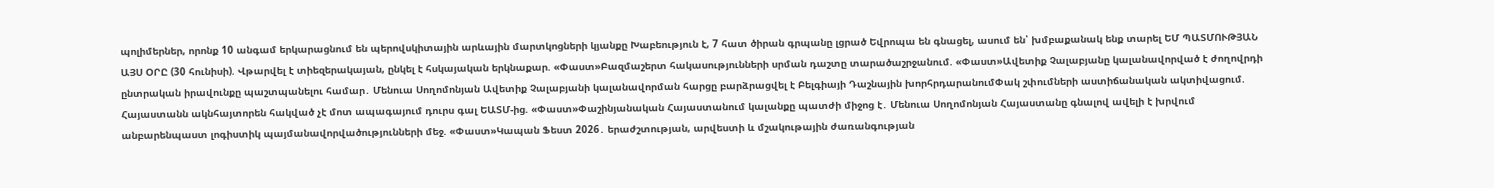պոլիմերներ, որոնք 10 անգամ երկարացնում են պերովսկիտային արևային մարտկոցների կյանքը Խաբեություն է, 7 հատ ծիրան գրպանը լցրած Եվրոպա են գնացել, ասում են՝ խմբաքանակ ենք տարել ԵՄ ՊԱՏՄՈՒԹՅԱՆ ԱՅՍ ՕՐԸ (30 հունիսի). Վթարվել է տիեզերակայան, ընկել է հսկայական երկնաքար. «Փաստ»Բազմաշերտ հակասությունների սրման դաշտը տարածաշրջանում. «Փաստ»Ավետիք Չալաբյանը կալանավորված է ժողովրդի ընտրական իրավունքը պաշտպանելու համար․ Մենուա Սողոմոնյան Ավետիք Չալաբյանի կալանավորման հարցը բարձրացվել է Բելգիայի Դաշնային խորհրդարանումՓակ շփումների աստիճանական ակտիվացում. Հայաստանն ակնհայտորեն հակված չէ մոտ ապագայում դուրս գալ ԵԱՏՄ-ից. «Փաստ»Փաշինյանական Հայաստանում կալանքը պատժի միջոց է․ Մենուա Սողոմոնյան Հայաստանը գնալով ավելի է խրվում անբարենպաստ լոգիստիկ պայմանավորվածությունների մեջ. «Փաստ»Կապան Ֆեստ 2026․ երաժշտության, արվեստի և մշակութային ժառանգության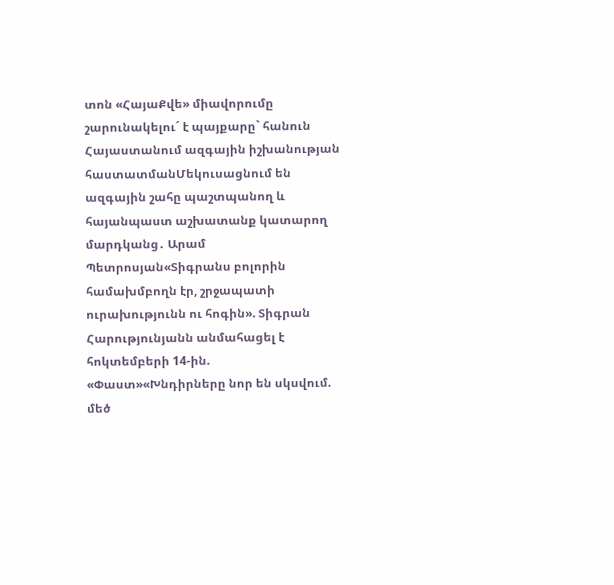տոն «ՀայաՔվե» միավորումը շարունակելու´ է պայքարը` հանուն Հայաստանում ազգային իշխանության հաստատմանՄեկուսացնում են ազգային շահը պաշտպանող և հայանպաստ աշխատանք կատարող մարդկանց․ Արամ Պետրոսյան«Տիգրանս բոլորին համախմբողն էր, շրջապատի ուրախությունն ու հոգին». Տիգրան Հարությունյանն անմահացել է հոկտեմբերի 14-ին. «Փաստ»«Խնդիրները նոր են սկսվում. մեծ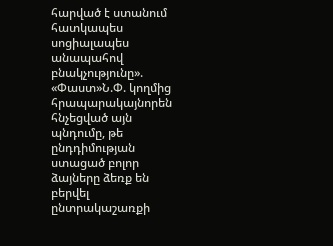հարված է ստանում հատկապես սոցիալապես անապահով բնակչությունը». «Փաստ»Ն.Փ. կողմից հրապարակայնորեն հնչեցված այն պնդումը, թե ընդդիմության ստացած բոլոր ձայները ձեռք են բերվել ընտրակաշառքի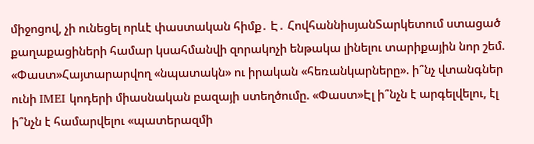միջոցով, չի ունեցել որևէ փաստական հիմք․ Է․ ՀովհաննիսյանՏարկետում ստացած քաղաքացիների համար կսահմանվի զորակոչի ենթակա լինելու տարիքային նոր շեմ. «Փաստ»Հայտարարվող «նպատակն» ու իրական «հեռանկարները». ի՞նչ վտանգներ ունի IMEI կոդերի միասնական բազայի ստեղծումը. «Փաստ»Էլ ի՞նչն է արգելվելու, էլ ի՞նչն է համարվելու «պատերազմի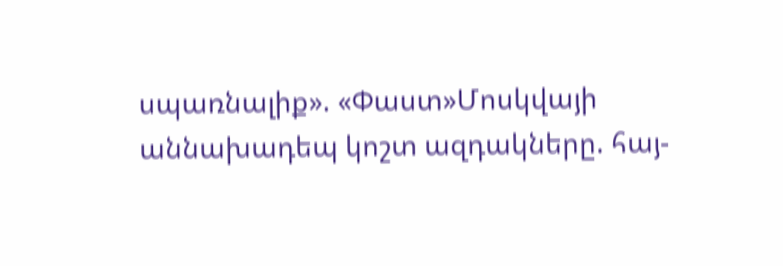սպառնալիք». «Փաստ»Մոսկվայի աննախադեպ կոշտ ազդակները. հայ-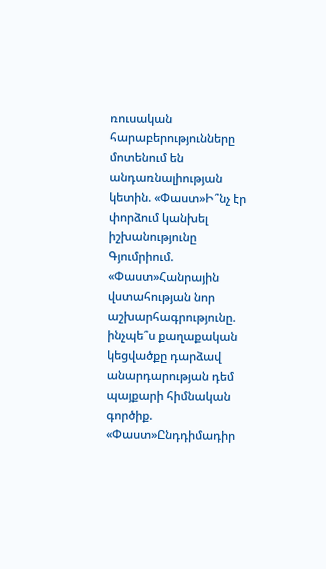ռուսական հարաբերությունները մոտենում են անդառնալիության կետին. «Փաստ»Ի՞նչ էր փորձում կանխել իշխանությունը Գյումրիում. «Փաստ»Հանրային վստահության նոր աշխարհագրությունը. ինչպե՞ս քաղաքական կեցվածքը դարձավ անարդարության դեմ պայքարի հիմնական գործիք. «Փաստ»Ընդդիմադիր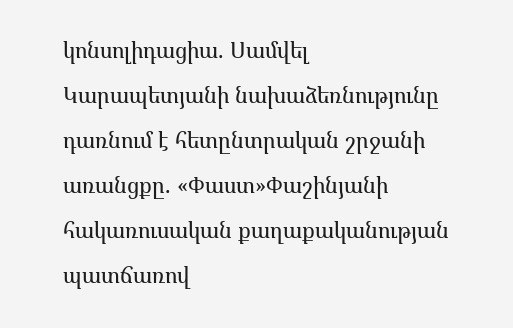կոնսոլիդացիա. Սամվել Կարապետյանի նախաձեռնությունը դառնում է հետընտրական շրջանի առանցքը. «Փաստ»Փաշինյանի հակառուսական քաղաքականության պատճառով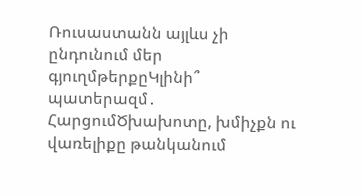Ռուսաստանն այլևս չի ընդունում մեր գյուղմթերքըԿլինի՞ պատերազմ․ ՀարցումԾխախոտը, խմիչքն ու վառելիքը թանկանում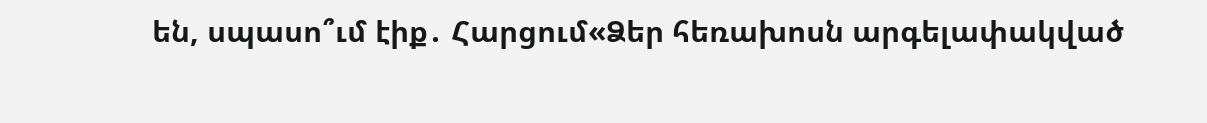են, սպասո՞ւմ էիք․ Հարցում«Ձեր հեռախոսն արգելափակված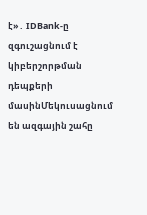է»․ IDBank-ը զգուշացնում է կիբերշորթման դեպքերի մասինՄեկուսացնում են ազգային շահը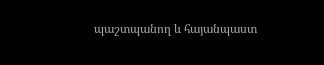պաշտպանող և հայանպաստ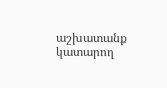աշխատանք կատարող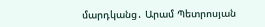մարդկանց․ Արամ Պետրոսյան